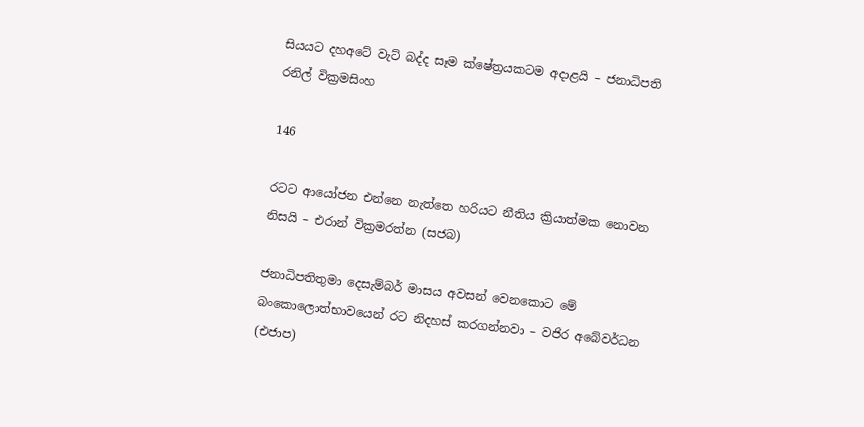සියයට දහඅටේ වැට් බද්ද සෑම ක්ෂේත්‍රයකටම අදාළයි – ජනාධිපති රනිල් වික්‍රමසිංහ

146

රටට ආයෝජන එන්නෙ නැත්තෙ හරියට නීතිය ක්‍රියාත්මක නොවන නිසයි – එරාන් වික්‍රමරත්න (සජබ)

ජනාධිපතිතුමා දෙසැම්බර් මාසය අවසන් වෙනකොට මේ බංකොලොත්භාවයෙන් රට නිදහස් කරගන්නවා – වජිර අබේවර්ධන (එජාප)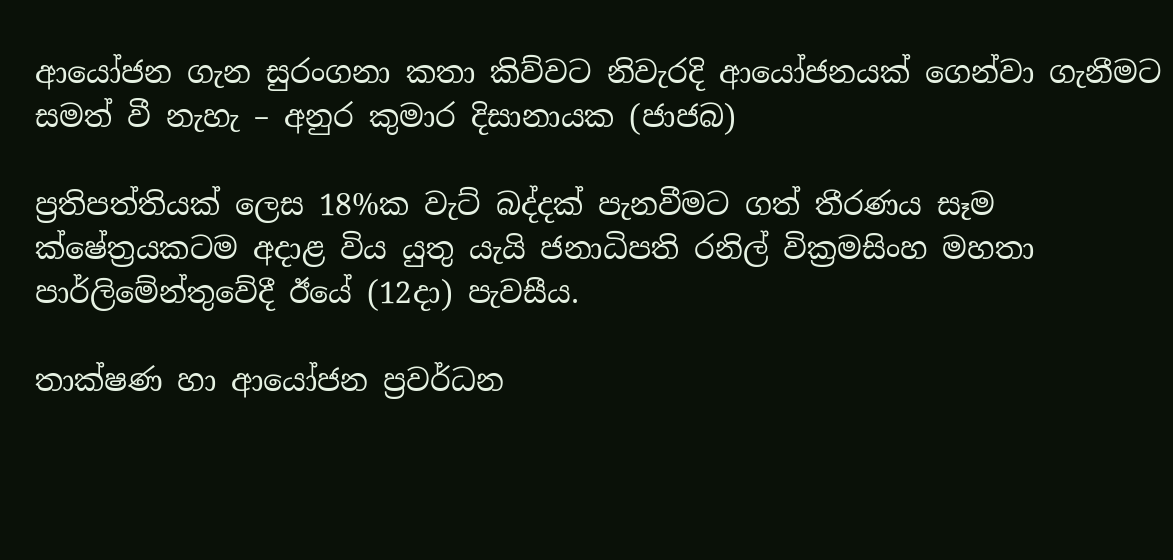ආයෝජන ගැන සුරංගනා කතා කිව්වට නිවැරදි ආයෝජනයක් ගෙන්වා ගැනීමට සමත් වී නැහැ – අනුර කුමාර දිසානායක (ජාජබ)

ප්‍රතිපත්තියක් ලෙස 18%ක වැට් බද්දක් පැනවීමට ගත් තීරණය සෑම ක්ෂේත්‍රයකටම අදාළ විය යුතු යැයි ජනාධිපති රනිල් වික්‍රමසිංහ මහතා පාර්ලිමේන්තුවේදී ඊයේ (12දා) පැවසීය.

තාක්ෂණ හා ආයෝජන ප්‍රවර්ධන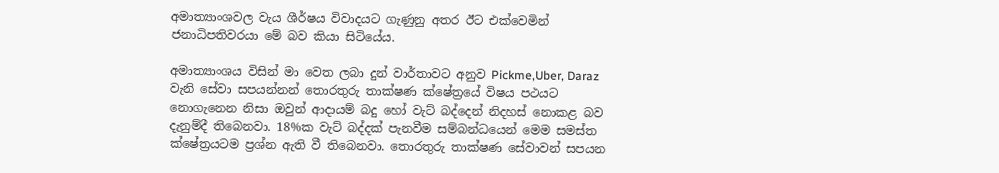අමාත්‍යාංශවල වැය ශීර්ෂය විවාදයට ගැණුනු අතර ඊට එක්වෙමින් ජනාධිපතිවරයා මේ බව කියා සිටියේය.

අමාත්‍යාංශය විසින් මා වෙත ලබා දුන් වාර්තාවට අනුව Pickme,Uber, Daraz වැනි සේවා සපයන්නන් තොරතුරු තාක්ෂණ ක්ෂේත්‍රයේ විෂය පථයට නොගැනෙන නිසා ඔවුන් ආදායම් බදු හෝ වැට් බද්දෙන් නිදහස් නොකළ බව දැනුම්දී තිබෙනවා. 18%ක වැට් බද්දක් පැනවීම සම්බන්ධයෙන් මෙම සමස්ත ක්ෂේත්‍රයටම ප්‍රශ්න ඇති වී තිබෙනවා. තොරතුරු තාක්ෂණ සේවාවන් සපයන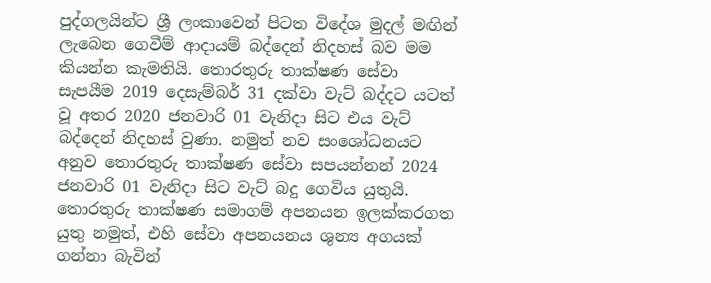පුද්ගලයින්ට ශ්‍රී ලංකාවෙන් පිටත විදේශ මුදල් මඟින් ලැබෙන ගෙවීම් ආදායම් බද්දෙන් නිදහස් බව මම කියන්න කැමතියි. තොරතුරු තාක්ෂණ සේවා සැපයීම 2019 දෙසැම්බර් 31 දක්වා වැට් බද්දට යටත් වූ අතර 2020 ජනවාරි 01 වැනිදා සිට එය වැට් බද්දෙන් නිදහස් වුණා. නමුත් නව සංශෝධනයට අනුව තොරතුරු තාක්ෂණ සේවා සපයන්නන් 2024 ජනවාරි 01 වැනිදා සිට වැට් බදු ගෙවිය යුතුයි. තොරතුරු තාක්ෂණ සමාගම් අපනයන ඉලක්කරගත යුතු නමුත්, එහි සේවා අපනයනය ශුන්‍ය අගයක් ගන්නා බැවින්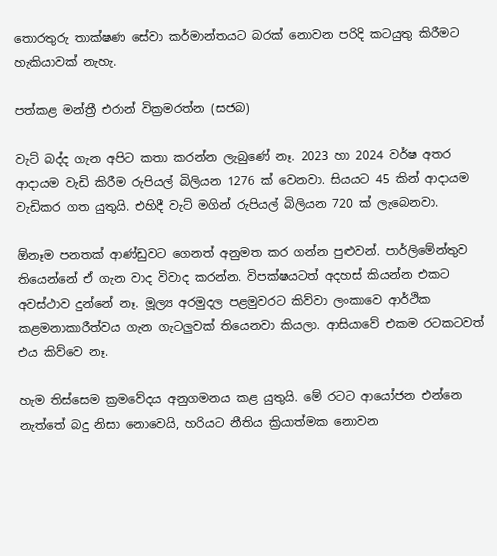තොරතුරු තාක්ෂණ සේවා කර්මාන්තයට බරක් නොවන පරිදි කටයුතු කිරීමට හැකියාවක් නැහැ.

පත්කළ මන්ත්‍රී එරාන් වික්‍රමරත්න (සජබ)

වැට් බද්ද ගැන අපිට කතා කරන්න ලැබුණේ නෑ. 2023 හා 2024 වර්ෂ අතර ආදායම වැඩි කිරීම රුපියල් බිලියන 1276 ක් වෙනවා. සියයට 45 කින් ආදායම වැඩිකර ගත යුතුයි. එහිදී වැට් මගින් රුපියල් බිලියන 720 ක් ලැබෙනවා.

ඕනෑම පනතක් ආණ්ඩුවට ගෙනත් අනුමත කර ගන්න පුළුවන්. පාර්ලිමේන්තුව තියෙන්නේ ඒ ගැන වාද විවාද කරන්න. විපක්ෂයටත් අදහස් කියන්න එකට අවස්ථාව දුන්නේ නෑ. මූල්‍ය අරමුදල පළමුවරට කිව්වා ලංකාවෙ ආර්ථික කළමනාකාරීත්වය ගැන ගැටලුවක් තියෙනවා කියලා. ආසියාවේ එකම රටකටවත් එය කිව්වෙ නෑ.

හැම තිස්සෙම ක්‍රමවේදය අනුගමනය කළ යුතුයි. මේ රටට ආයෝජන එන්නෙ නැත්තේ බදු නිසා නොවෙයි, හරියට නීතිය ක්‍රියාත්මක නොවන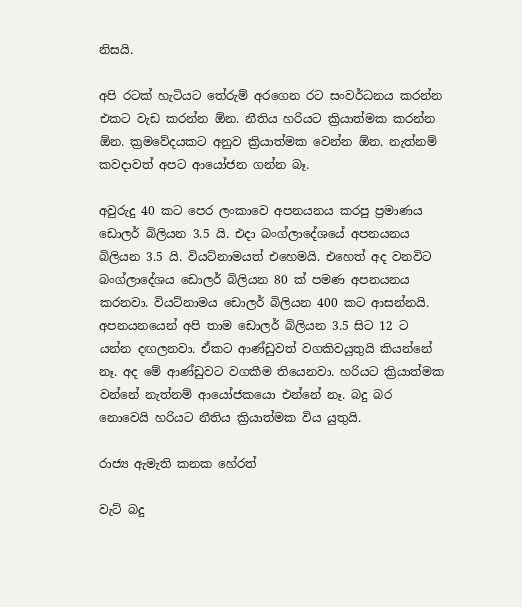නිසයි.

අපි රටක් හැටියට තේරුම් අරගෙන රට සංවර්ධනය කරන්න එකට වැඩ කරන්න ඕන. නීතිය හරියට ක්‍රියාත්මක කරන්න ඕන. ක්‍රමවේදයකට අනුව ක්‍රියාත්මක වෙන්න ඕන. නැත්නම් කවදාවත් අපට ආයෝජන ගන්න බෑ.

අවුරුදු 40 කට පෙර ලංකාවෙ අපනයනය කරපු ප්‍රමාණය ඩොලර් බිලියන 3.5 යි. එදා බංග්ලාදේශයේ අපනයනය බිලියන 3.5 යි. වියට්නාමයත් එහෙමයි. එහෙත් අද වනවිට බංග්ලාදේශය ඩොලර් බිලියන 80 ක් පමණ අපනයනය කරනවා. වියට්නාමය ඩොලර් බිලියන 400 කට ආසන්නයි. අපනයනයෙන් අපි තාම ඩොලර් බිලියන 3.5 සිට 12 ට යන්න දඟලනවා. ඒකට ආණ්ඩුවත් වගකිවයුතුයි කියන්නේ නෑ. අද මේ ආණ්ඩුවට වගකීම තියෙනවා. හරියට ක්‍රියාත්මක වන්නේ නැත්නම් ආයෝජකයො එන්නේ නෑ. බදු බර නොවෙයි හරියට නීතිය ක්‍රියාත්මක විය යුතුයි.

රාජ්‍ය ඇමැති කනක හේරත්

වැට් බදු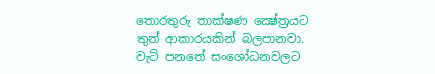තොරතුරු තාක්ෂණ ක්‍ෂේත්‍රයට තුන් ආකාරයකින් බලපානවා. වැට් පනතේ සංශෝධනවලට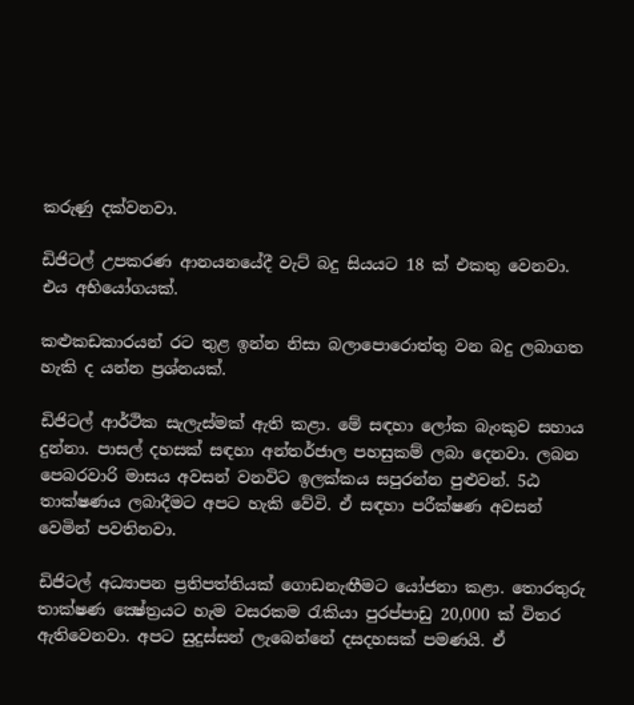කරුණු දක්වනවා.

ඩිජිටල් උපකරණ ආනයනයේදී වැට් බදු සියයට 18 ක් එකතු වෙනවා. එය අභියෝගයක්.

කළුකඩකාරයන් රට තුළ ඉන්න නිසා බලාපොරොත්තු වන බදු ලබාගත හැකි ද යන්න ප්‍රශ්නයක්.

ඩිජිටල් ආර්ථික සැලැස්මක් ඇති කළා. මේ සඳහා ලෝක බැංකුව සහාය දුන්නා. පාසල් දහසක් සඳහා අන්තර්ජාල පහසුකම් ලබා දෙනවා. ලබන පෙබරවාරි මාසය අවසන් වනවිට ඉලක්කය සපුරන්න පුළුවන්. 5ඨ තාක්ෂණය ලබාදීමට අපට හැකි වේවි. ඒ සඳහා පරීක්ෂණ අවසන් වෙමින් පවතිනවා.

ඩිජිටල් අධ්‍යාපන ප්‍රතිපත්තියක් ගොඩනැඟීමට යෝජනා කළා. තොරතුරු තාක්ෂණ ක්‍ෂේත්‍රයට හැම වසරකම රැකියා පුරප්පාඩු 20,000 ක් විතර ඇතිවෙනවා. අපට සුදුස්සන් ලැබෙන්නේ දසදහසක් පමණයි. ඒ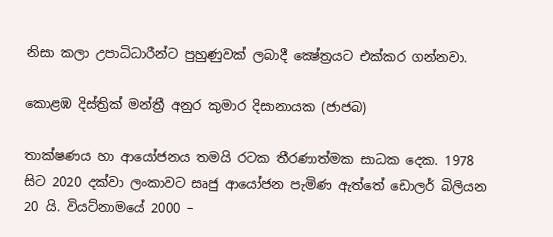නිසා කලා උපාධිධාරීන්ට පුහුණුවක් ලබාදී ක්‍ෂේත්‍රයට එක්කර ගන්නවා.

කොළඹ දිස්ත්‍රික් මන්ත්‍රී අනුර කුමාර දිසානායක (ජාජබ)

තාක්ෂණය හා ආයෝජනය තමයි රටක තීරණාත්මක සාධක දෙක. 1978 සිට 2020 දක්වා ලංකාවට සෘජු ආයෝජන පැමිණ ඇත්තේ ඩොලර් බිලියන 20 යි. වියට්නාමයේ 2000 –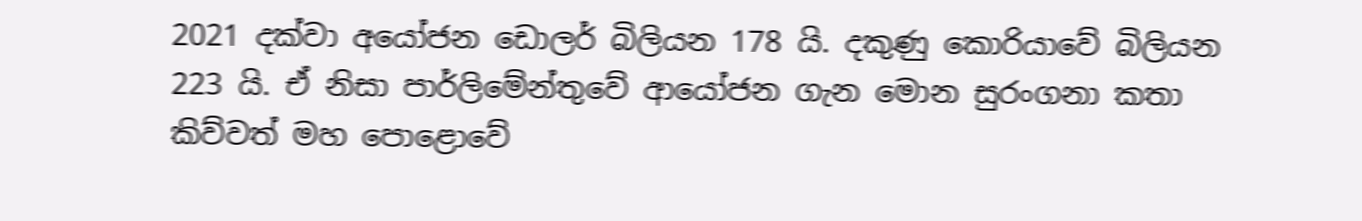2021 දක්වා අයෝජන ඩොලර් බිලියන 178 යි. දකුණු කොරියාවේ බිලියන 223 යි. ඒ නිසා පාර්ලිමේන්තුවේ ආයෝජන ගැන මොන සුරංගනා කතා කිව්වත් මහ පොළොවේ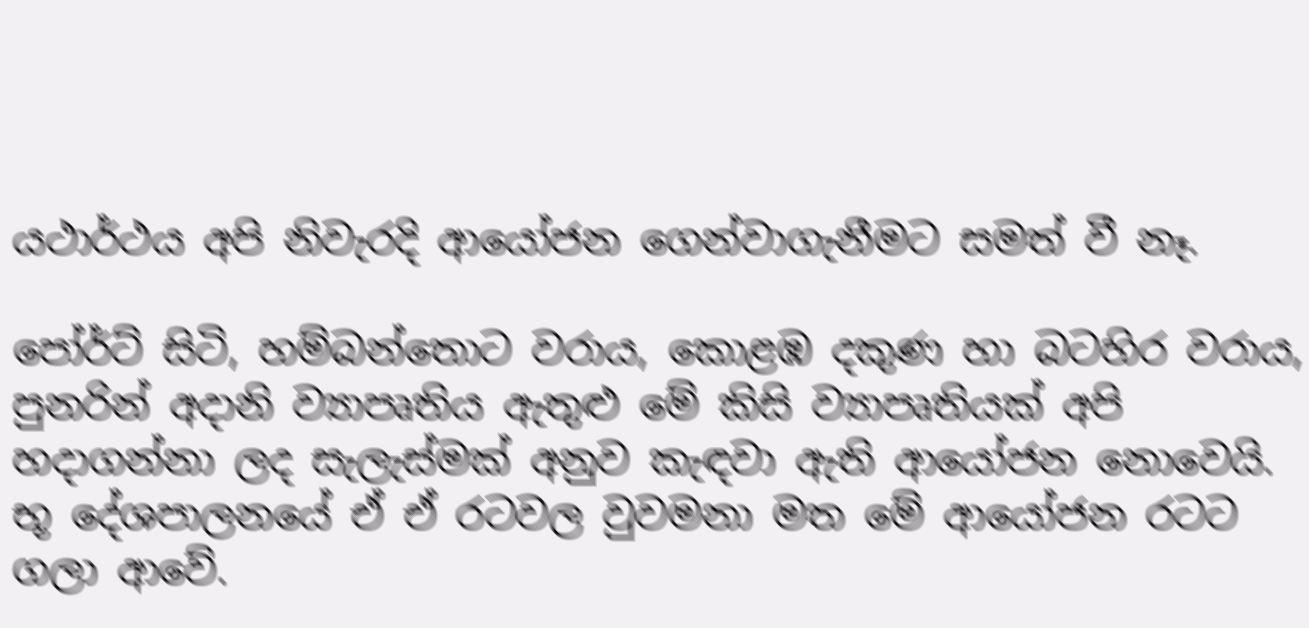යථාර්ථය අපි නිවැරදි ආයෝජන ගෙන්වාගැනීමට සමත් වී නෑ.

පෝර්ට් සිටි, හම්බන්තොට වරාය, කොළඹ දකුණ හා බටහිර වරාය, පුනරින් අදානි ව්‍යාපෘතිය ඇතුළු මේ කිසි ව්‍යාපෘතියක් අපි හදාගන්නා ලද සැලැස්මක් අනුව කැඳවා ඇති ආයෝජන නොවෙයි. භූ දේශපාලනයේ ඒ ඒ රටවල වුවමනා මත මේ ආයෝජන රටට ගලා ආවේ.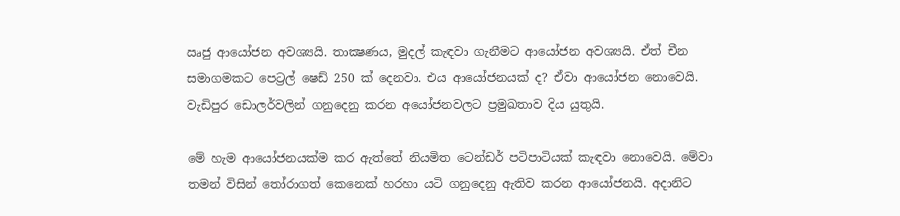ඍජු ආයෝජන අවශ්‍යයි. තාක්‍ෂණය, මුදල් කැඳවා ගැනීමට ආයෝජන අවශ්‍යයි. ඒත් චීන සමාගමකට පෙට්‍රල් ෂෙඩ් 250 ක් දෙනවා. එය ආයෝජනයක් ද? ඒවා ආයෝජන නොවෙයි. වැඩිපුර ඩොලර්වලින් ගනුදෙනු කරන අයෝජනවලට ප්‍රමුඛතාව දිය යුතුයි.

මේ හැම ආයෝජනයක්ම කර ඇත්තේ නියමිත ටෙන්ඩර් පටිපාටියක් කැඳවා නොවෙයි. මේවා තමන් විසින් තෝරාගත් කෙනෙක් හරහා යටි ගනුදෙනු ඇතිව කරන ආයෝජනයි. අදානිට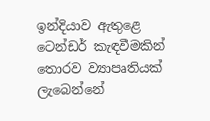ඉන්දියාව ඇතුළෙ ටෙන්ඩර් කැඳවීමකින් තොරව ව්‍යාපෘතියක් ලැබෙන්නේ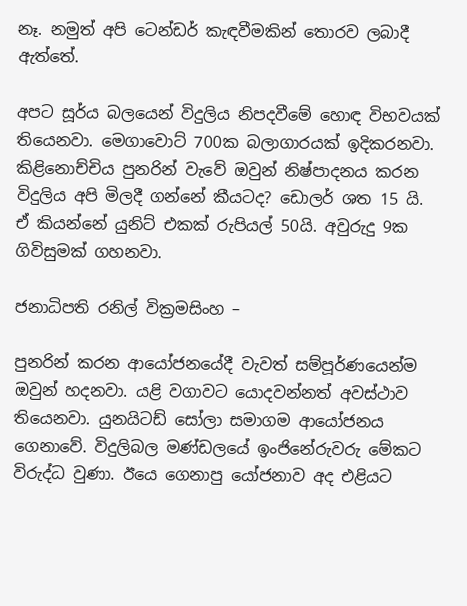නෑ. නමුත් අපි ටෙන්ඩර් කැඳවීමකින් තොරව ලබාදී ඇත්තේ.

අපට සූර්ය බලයෙන් විදුලිය නිපදවීමේ හොඳ විභවයක් තියෙනවා. මෙගාවොට් 700ක බලාගාරයක් ඉදිකරනවා. කිළිනොච්චිය පුනරින් වැවේ ඔවුන් නිෂ්පාදනය කරන විදුලිය අපි මිලදී ගන්නේ කීයටද? ඩොලර් ශත 15 යි. ඒ කියන්නේ යුනිට් එකක් රුපියල් 50යි. අවුරුදු 9ක ගිවිසුමක් ගහනවා.

ජනාධිපති රනිල් වික්‍රමසිංහ –

පුනරින් කරන ආයෝජනයේදී වැවත් සම්පූර්ණයෙන්ම ඔවුන් හදනවා. යළි වගාවට යොදවන්නත් අවස්ථාව තියෙනවා. යුනයිටඩ් සෝලා සමාගම ආයෝජනය ගෙනාවේ. විදුලිබල මණ්ඩලයේ ඉංජිනේරුවරු මේකට විරුද්ධ වුණා. ඊයෙ ගෙනාපු යෝජනාව අද එළියට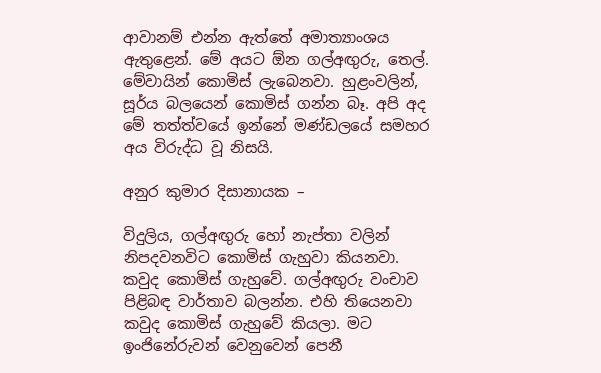ආවානම් එන්න ඇත්තේ අමාත්‍යාංශය ඇතුළෙන්. මේ අයට ඕන ගල්අඟුරු, තෙල්. මේවායින් කොමිස් ලැබෙනවා. හුළංවලින්, සූර්ය බලයෙන් කොමිස් ගන්න බෑ. අපි අද මේ තත්ත්වයේ ඉන්නේ මණ්ඩලයේ සමහර අය විරුද්ධ වූ නිසයි.

අනුර කුමාර දිසානායක –

විදුලිය, ගල්අඟුරු හෝ නැප්තා වලින් නිපදවනවිට කොමිස් ගැහුවා කියනවා. කවුද කොමිස් ගැහුවේ. ගල්අඟුරු වංචාව පිළිබඳ වාර්තාව බලන්න. එහි තියෙනවා කවුද කොමිස් ගැහුවේ කියලා. මට ඉංජිනේරුවන් වෙනුවෙන් පෙනී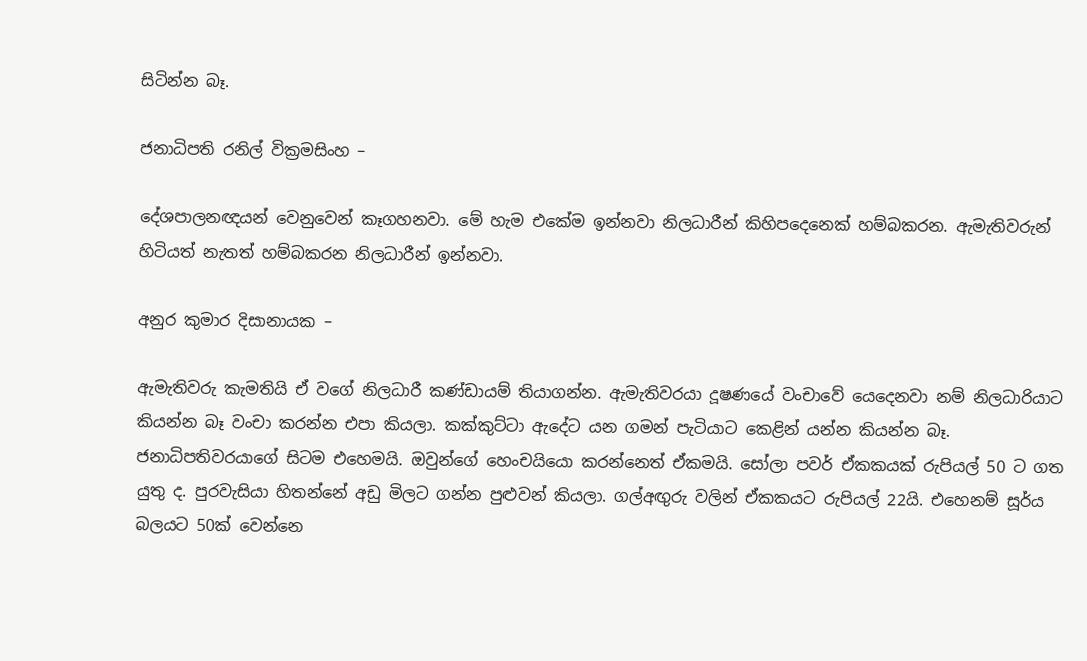සිටින්න බෑ.

ජනාධිපති රනිල් වික්‍රමසිංහ –

දේශපාලනඥයන් වෙනුවෙන් කෑගහනවා. මේ හැම එකේම ඉන්නවා නිලධාරීන් කිහිපදෙනෙක් හම්බකරන. ඇමැතිවරුන් හිටියත් නැතත් හම්බකරන නිලධාරීන් ඉන්නවා.

අනුර කුමාර දිසානායක –

ඇමැතිවරු කැමතියි ඒ වගේ නිලධාරී කණ්ඩායම් තියාගන්න. ඇමැතිවරයා දූෂණයේ වංචාවේ යෙදෙනවා නම් නිලධාරියාට කියන්න බෑ වංචා කරන්න එපා කියලා. කක්කුට්ටා ඇදේට යන ගමන් පැටියාට කෙළින් යන්න කියන්න බෑ. ජනාධිපතිවරයාගේ සිටම එහෙමයි. ඔවුන්ගේ හෙංචයියො කරන්නෙත් ඒකමයි. සෝලා පවර් ඒකකයක් රුපියල් 50 ට ගත යුතු ද. පුරවැසියා හිතන්නේ අඩු මිලට ගන්න පුළුවන් කියලා. ගල්අඟුරු වලින් ඒකකයට රුපියල් 22යි. එහෙනම් සූර්ය බලයට 50ක් වෙන්නෙ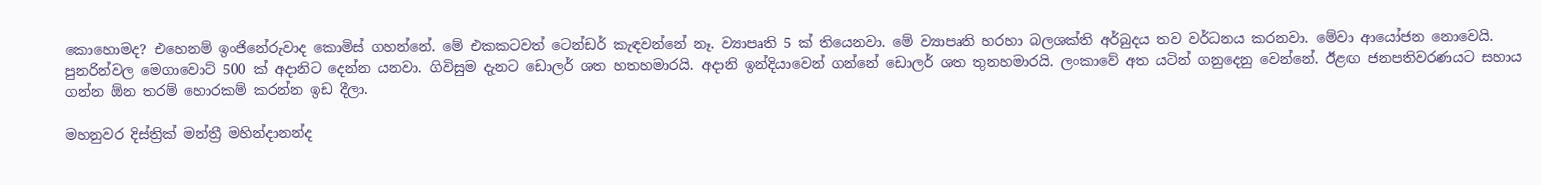කොහොමද? එහෙනම් ඉංජිනේරුවාද කොමිස් ගහන්නේ. මේ එකකටවත් ටෙන්ඩර් කැඳවන්නේ නෑ. ව්‍යාපෘති 5 ක් තියෙනවා. මේ ව්‍යාපෘති හරහා බලශක්ති අර්බුදය තව වර්ධනය කරනවා. මේවා ආයෝජන නොවෙයි. පුනරින්වල මෙගාවොට් 500 ක් අදානිට දෙන්න යනවා. ගිවිසුම දැනට ඩොලර් ශත හතහමාරයි. අදානි ඉන්දියාවෙන් ගන්නේ ඩොලර් ශත තුනහමාරයි. ලංකාවේ අත යටින් ගනුදෙනු වෙන්නේ. ඊළඟ ජනපතිවරණයට සහාය ගන්න ඕන තරම් හොරකම් කරන්න ඉඩ දීලා.

මහනුවර දිස්ත්‍රික් මන්ත්‍රී මහින්දානන්ද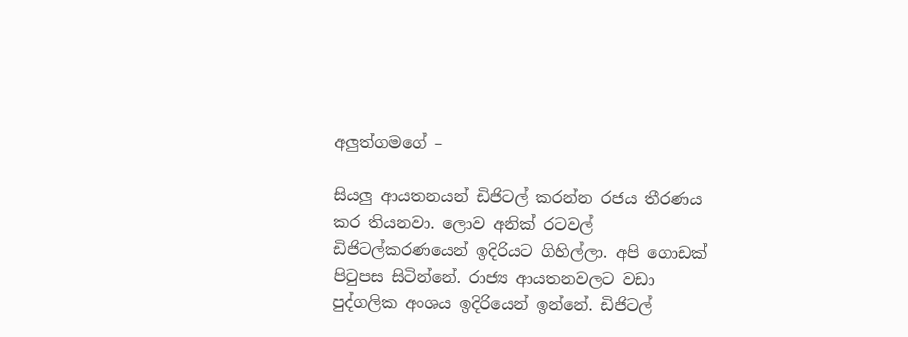අලුත්ගමගේ –

සියලු ආයතනයන් ඩිජිටල් කරන්න රජය තීරණය කර තියනවා. ලොව අනික් රටවල් ඩිජිටල්කරණයෙන් ඉදිරියට ගිහිල්ලා. අපි ගොඩක් පිටුපස සිටින්නේ. රාජ්‍ය ආයතනවලට වඩා පුද්ගලික අංශය ඉදිරියෙන් ඉන්නේ. ඩිජිටල්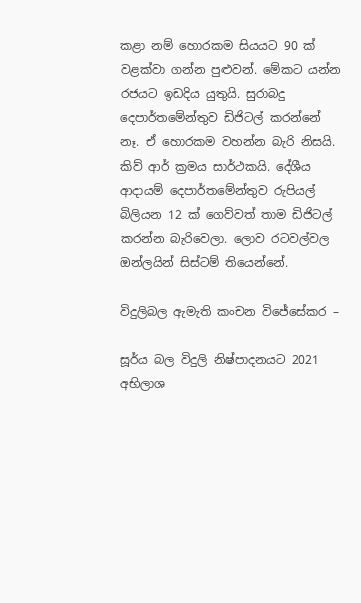කළා නම් හොරකම සියයට 90 ක් වළක්වා ගන්න පුළුවන්. මේකට යන්න රජයට ඉඩදිය යුතුයි. සුරාබදු දෙපාර්තමේන්තුව ඩිජිටල් කරන්නේ නෑ. ඒ හොරකම වහන්න බැරි නිසයි. කිව් ආර් ක්‍රමය සාර්ථකයි. දේශීය ආදායම් දෙපාර්තමේන්තුව රුපියල් බිලියන 12 ක් ගෙව්වත් තාම ඩිජිටල් කරන්න බැරිවෙලා. ලොව රටවල්වල ඔන්ලයින් සිස්ටම් තියෙන්නේ.

විදුලිබල ඇමැති කංචන විජේසේකර –

සූර්ය බල විදුලි නිෂ්පාදනයට 2021 අභිලාශ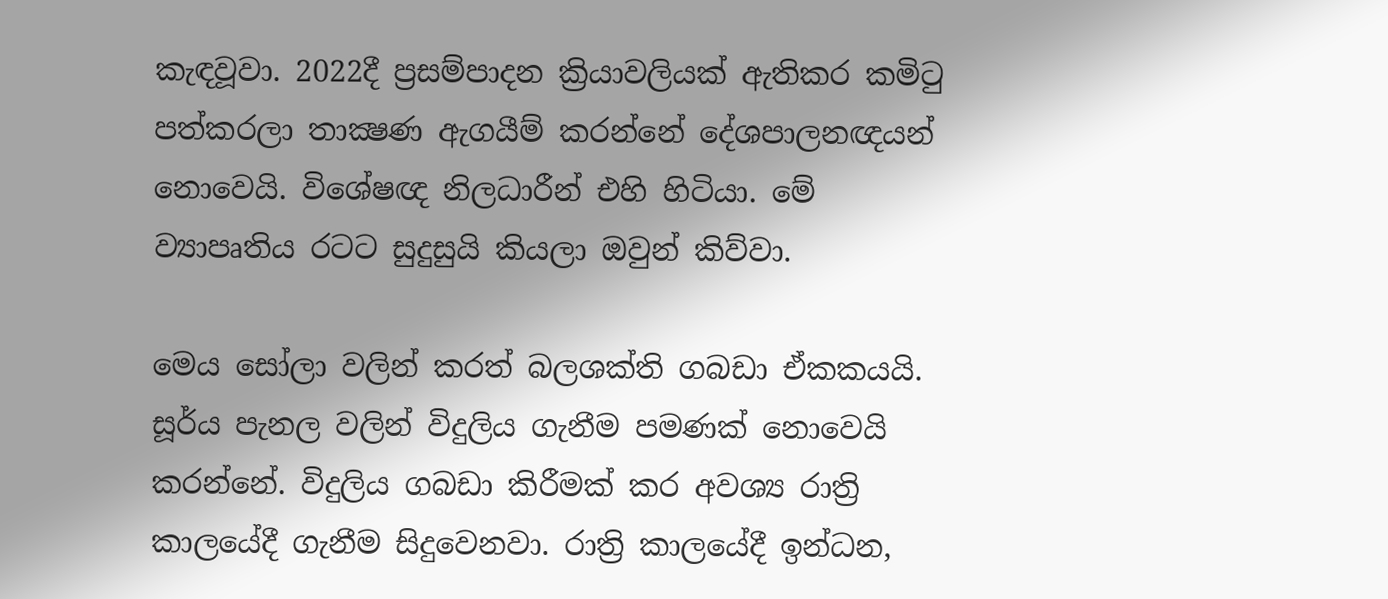කැඳවූවා. 2022දී ප්‍රසම්පාදන ක්‍රියාවලියක් ඇතිකර කමිටු පත්කරලා තාක්‍ෂණ ඇගයීම් කරන්නේ දේශපාලනඥයන් නොවෙයි. විශේෂඥ නිලධාරීන් එහි හිටියා. මේ ව්‍යාපෘතිය රටට සුදුසුයි කියලා ඔවුන් කිව්වා.

මෙය සෝලා වලින් කරත් බලශක්ති ගබඩා ඒකකයයි. සූර්ය පැනල වලින් විදුලිය ගැනීම පමණක් නොවෙයි කරන්නේ. විදුලිය ගබඩා කිරීමක් කර අවශ්‍ය රාත්‍රි කාලයේදී ගැනීම සිදුවෙනවා. රාත්‍රි කාලයේදී ඉන්ධන,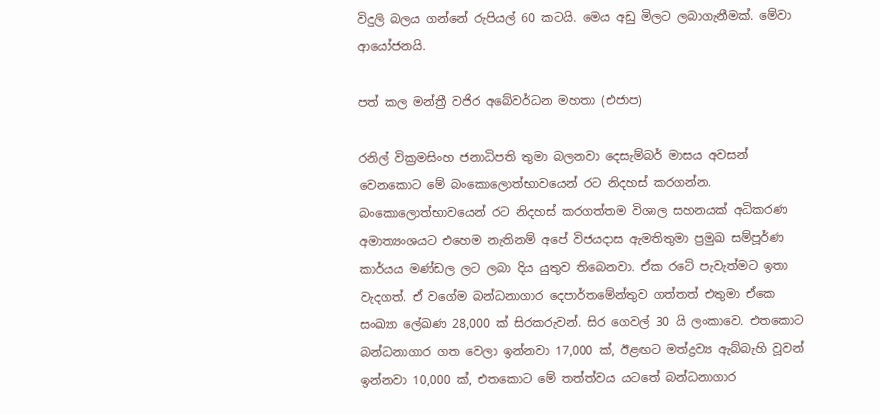විදුලි බලය ගන්නේ රුපියල් 60 කටයි. මෙය අඩු මිලට ලබාගැනීමක්. මේවා ආයෝජනයි.

පත් කල මන්ත්‍රී වජිර අබේවර්ධන මහතා (එජාප)

රනිල් වික්‍රමසිංහ ජනාධිපති තුමා බලනවා දෙසැම්බර් මාසය අවසන් වෙනකොට මේ බංකොලොත්භාවයෙන් රට නිදහස් කරගන්න. බංකොලොත්භාවයෙන් රට නිදහස් කරගත්තම විශාල සහනයක් අධිකරණ අමාත්‍යංශයට එහෙම නැතිනම් අපේ විජයදාස ඇමතිතුමා ප්‍රමුඛ සම්පූර්ණ කාර්යය මණ්ඩල ලට ලබා දිය යුතුව තිබෙනවා. ඒක රටේ පැවැත්මට ඉතා වැදගත්. ඒ වගේම බන්ධනාගාර දෙපාර්තමේන්තුව ගත්තත් එතුමා ඒකෙ සංඛ්‍යා ලේඛණ 28,000 ක් සිරකරුවන්. සිර ගෙවල් 30 යි ලංකාවෙ. එතකොට බන්ධනාගාර ගත වෙලා ඉන්නවා 17,000 ක්, ඊළඟට මත්ද්‍රව්‍ය ඇබ්බැහි වූවන් ඉන්නවා 10,000 ක්, එතකොට මේ තත්ත්වය යටතේ බන්ධනාගාර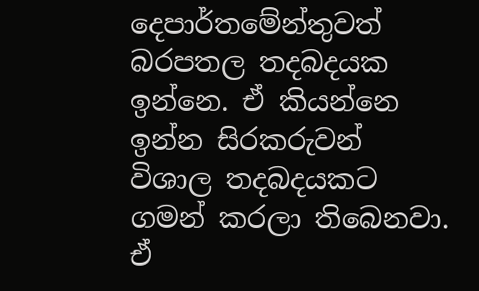දෙපාර්තමේන්තුවත් බරපතල තදබදයක ඉන්නෙ. ඒ කියන්නෙ ඉන්න සිරකරුවන් විශාල තදබදයකට ගමන් කරලා තිබෙනවා. ඒ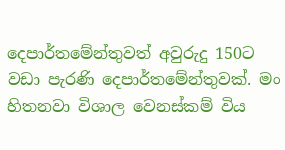දෙපාර්තමේන්තුවත් අවුරුදු 150ට වඩා පැරණි දෙපාර්තමේන්තුවක්. මං හිතනවා විශාල වෙනස්කම් විය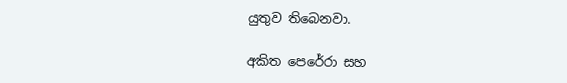යුතුව තිබෙනවා.

අකිත පෙරේරා සහ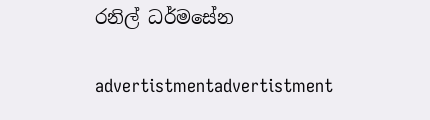රනිල් ධර්මසේන

advertistmentadvertistment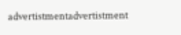advertistmentadvertistment